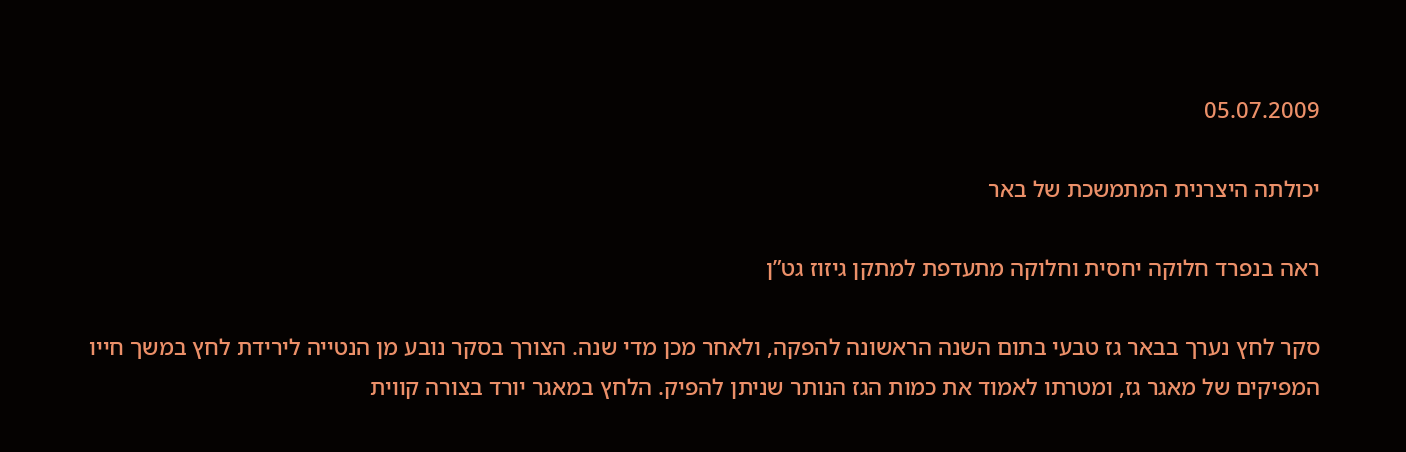05.07.2009

יכולתה היצרנית המתמשכת של באר

ראה בנפרד חלוקה יחסית וחלוקה מתעדפת למתקן גיזוז גט”ן

סקר לחץ נערך בבאר גז טבעי בתום השנה הראשונה להפקה, ולאחר מכן מדי שנה. הצורך בסקר נובע מן הנטייה לירידת לחץ במשך חייו המפיקים של מאגר גז, ומטרתו לאמוד את כמות הגז הנותר שניתן להפיק. הלחץ במאגר יורד בצורה קווית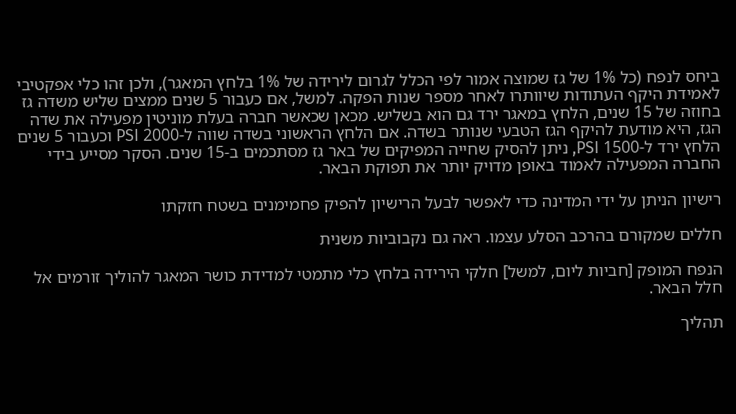ביחס לנפח (כל 1% של גז שמוצה אמור לפי הכלל לגרום לירידה של 1% בלחץ המאגר), ולכן זהו כלי אפקטיבי לאמידת היקף העתודות שיוותרו לאחר מספר שנות הפקה. למשל, אם כעבור 5 שנים ממצים שליש משדה גז בחוזה של 15 שנים, הלחץ במאגר ירד גם הוא בשליש. מכאן שכאשר חברה בעלת מוניטין מפעילה את שדה הגז, היא מודעת להיקף הגז הטבעי שנותר בשדה. אם הלחץ הראשוני בשדה שווה ל-2000 PSI וכעבור 5 שנים הלחץ ירד ל-1500 PSI, ניתן להסיק שחייה המפיקים של באר גז מסתכמים ב-15 שנים. הסקר מסייע בידי החברה המפעילה לאמוד באופן מדויק יותר את תפוקת הבאר.

רישיון הניתן על ידי המדינה כדי לאפשר לבעל הרישיון להפיק פחמימנים בשטח חזקתו

חללים שמקורם בהרכב הסלע עצמו. ראה גם נקבוביות משנית

הנפח המופק [חביות ליום, למשל] חלקי הירידה בלחץ כלי מתמטי למדידת כושר המאגר להוליך זורמים אל חלל הבאר.

תהליך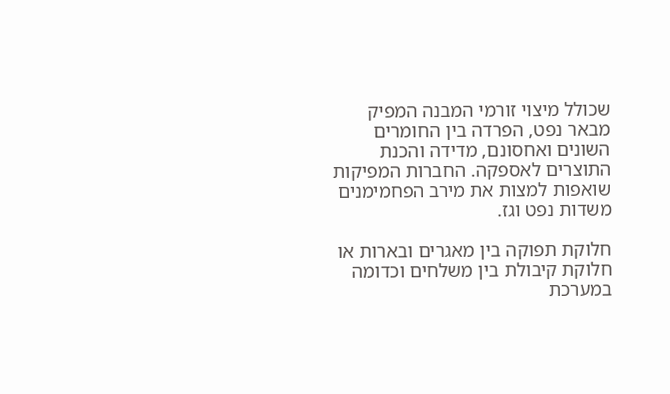שכולל מיצוי זורמי המבנה המפיק מבאר נפט, הפרדה בין החומרים השונים ואחסונם, מדידה והכנת התוצרים לאספקה. החברות המפיקות שואפות למצות את מירב הפחמימנים משדות נפט וגז.

חלוקת תפוקה בין מאגרים ובארות או חלוקת קיבולת בין משלחים וכדומה במערכת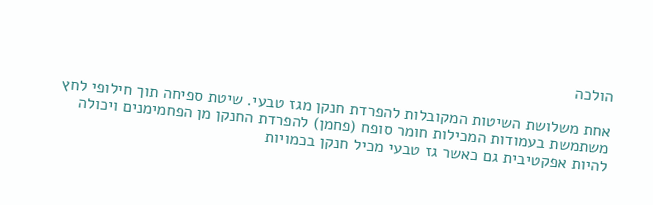הולכה

אחת משלושת השיטות המקובלות להפרדת חנקן מגז טבעי. שיטת ספיחה תוך חילופי לחץ משתמשת בעמודות המכילות חומר סופח (פחמן) להפרדת החנקן מן הפחמימנים ויכולה להיות אפקטיבית גם כאשר גז טבעי מכיל חנקן בכמויות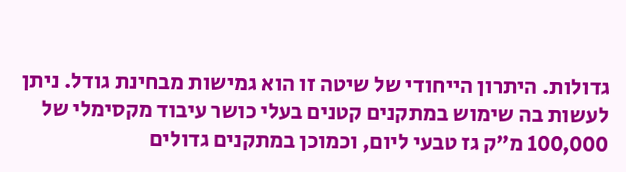גדולות. היתרון הייחודי של שיטה זו הוא גמישות מבחינת גודל. ניתן לעשות בה שימוש במתקנים קטנים בעלי כושר עיבוד מקסימלי של 100,000 מ”ק גז טבעי ליום, וכמוכן במתקנים גדולים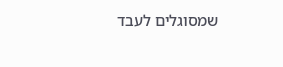שמסוגלים לעבד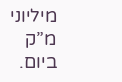מיליוני מ”ק ביום.